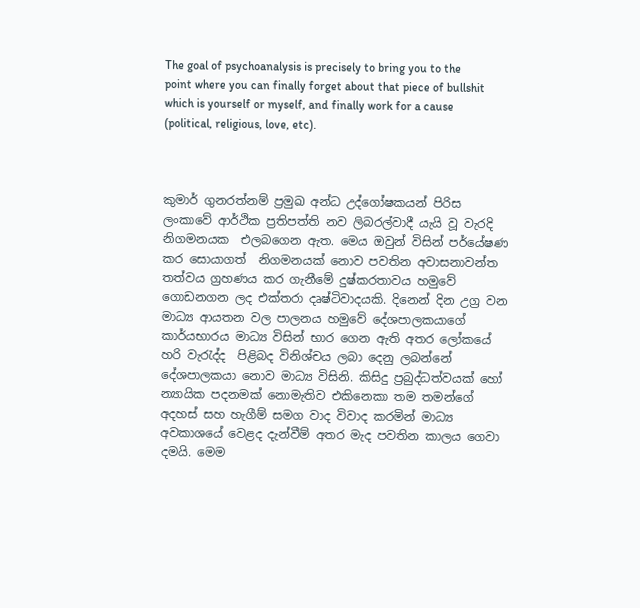The goal of psychoanalysis is precisely to bring you to the point where you can finally forget about that piece of bullshit which is yourself or myself, and finally work for a cause (political, religious, love, etc).



කුමාර් ගුනරත්නම් ප්‍රමුඛ අන්ධ උද්ගෝෂකයන් පිරිස ලංකාවේ ආර්ථික ප්‍රතිපත්ති නව ලිබරල්වාදී යැයි වූ වැරදි නිගමනයක  එලබගෙන ඇත. මෙය ඔවුන් විසින් පර්යේෂණ කර සොයාගත්  නිගමනයක් නොව පවතින අවාසනාවන්ත  තත්වය ග්‍රහණය කර ගැනීමේ දුෂ්කරතාවය හමුවේ  ගොඩනගන ලද එක්තරා දෘෂ්ටිවාදයකි. දිනෙන් දින උග්‍ර වන මාධ්‍ය ආයතන වල පාලනය හමුවේ දේශපාලකයාගේ කාර්යභාරය මාධ්‍ය විසින් භාර ගෙන ඇති අතර ලෝකයේ හරි වැරැද්ද  පිළිබද විනිශ්චය ලබා දෙනු ලබන්නේ දේශපාලකයා නොව මාධ්‍ය විසිනි. කිසිදු ප්‍රබුද්ධත්වයක් හෝ  න්‍යායික පදනමක් නොමැතිව එකිනෙකා තම තමන්ගේ අදහස් සහ හැගීම් සමග වාද විවාද කරමින් මාධ්‍ය අවකාශයේ වෙළද දැන්වීම් අතර මැද පවතින කාලය ගෙවා දමයි. මෙම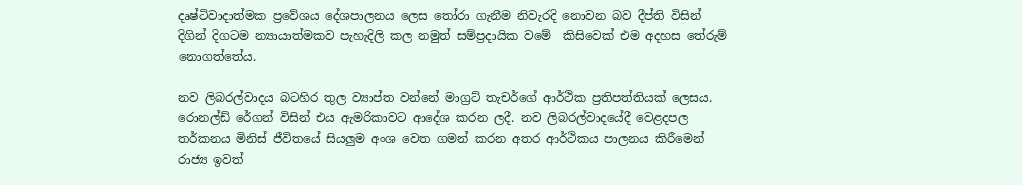දෘෂ්ටිවාදාත්මක ප්‍රවේශය දේශපාලනය ලෙස තෝරා ගැනීම නිවැරදි නොවන බව දීප්ති විසින් දිගින් දිගටම න්‍යායාත්මකව පැහැදිලි කල නමුත් සම්ප්‍රදායික වමේ  කිසිවෙක් එම අදහස තේරුම් නොගත්තේය.

නව ලිබරල්වාදය බටහිර තුල ව්‍යාප්ත වන්නේ මාග්‍රට් තැචර්ගේ ආර්ථික ප්‍රතිපත්තියක් ලෙසය. රොනල්ඩ් රේගන් විසින් එය ඇමරිකාවට ආදේශ කරන ලදී. නව ලිබරල්වාදයේදී වෙළදපල තර්කනය මිනිස් ජීවිතයේ සියලුම අංශ වෙත ගමන් කරන අතර ආර්ථිකය පාලනය කිරීමෙන් රාජ්‍ය ඉවත්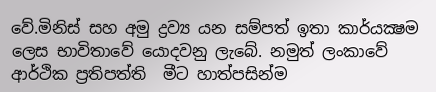වේ.මිනිස් සහ අමු ද්‍රව්‍ය යන සම්පත් ඉතා කාර්යක්‍ෂම ලෙස භාවිතාවේ යොදවනු ලැබේ. නමුත් ලංකාවේ ආර්ථික ප්‍රතිපත්ති  මීට හාත්පසින්ම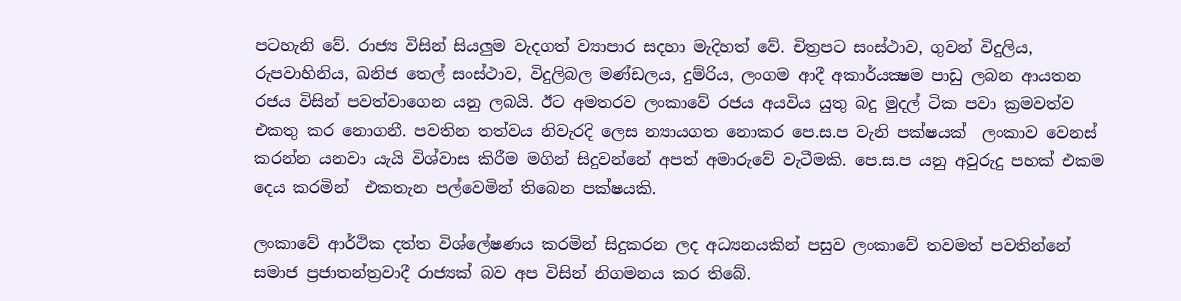පටහැනි වේ. රාජ්‍ය විසින් සියලුම වැදගත් ව්‍යාපාර සදහා මැදිහත් වේ. චිත්‍රපට සංස්ථාව, ගුවන් විදුලිය, රුපවාහිනිය, ඛනිජ තෙල් සංස්ථාව, විදුලිබල මණ්ඩලය, දුම්රිය, ලංගම ආදී අකාර්යක්‍ෂම පාඩු ලබන ආයතන රජය විසින් පවත්වාගෙන යනු ලබයි. ඊට අමතරව ලංකාවේ රජය අයවිය යුතු බදු මුදල් ටික පවා ක්‍රමවත්ව එකතු කර නොගනී. පවතින තත්වය නිවැරදි ලෙස න්‍යායගත නොකර පෙ.ස.ප වැනි පක්ෂයක්  ලංකාව වෙනස් කරන්න යනවා යැයි විශ්වාස කිරීම මගින් සිදුවන්නේ අපත් අමාරුවේ වැටීමකි. පෙ.ස.ප යනු අවුරුදු පහක් එකම දෙය කරමින්  එකතැන පල්වෙමින් තිබෙන පක්ෂයකි.

ලංකාවේ ආර්ථික දත්ත විශ්ලේෂණය කරමින් සිදුකරන ලද අධ්‍යනයකින් පසුව ලංකාවේ තවමත් පවතින්නේ සමාජ ප්‍රජාතන්ත්‍රවාදී රාජ්‍යක් බව අප විසින් නිගමනය කර තිබේ.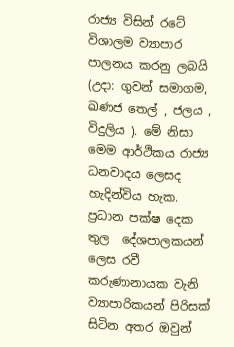රාජ්‍ය විසින් රටේ විශාලම ව්‍යාපාර පාලනය කරනු ලබයි (උදා: ගුවන් සමාගම, ඛණජ තෙල් , ජලය , විදුලිය ). මේ නිසා මෙම ආර්ථිකය රාජ්‍ය ධනවාදය ලෙසද හැදින්විය හැක. ප්‍රධාන පක්ෂ දෙක තුල  දේශපාලකයන් ලෙස රවී කරුණානායක වැනි ව්‍යාපාරිකයන් පිරිසක් සිටින අතර ඔවුන්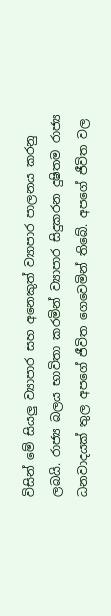විසින් මේ සියලු ව්‍යාපාර සහ අනෙකුත් ව්‍යාපාර පාලනය කරනු ලබයි. රාජ්‍ය බලය භාවිතා කරමින් ව්‍යාපාර සිදුකරන දුෂිතම රාජ්‍ය ධනවාදයක් තුල අපගේ ජීවිත ගෙවෙමින් තිබේ. අපගේ ජීවිත වල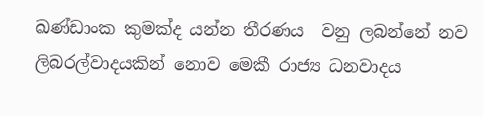ඛණ්ඩාංක කුමක්ද යන්න තීරණය  වනු ලබන්නේ නව ලිබරල්වාදයකින් නොව මෙකී රාජ්‍ය ධනවාදය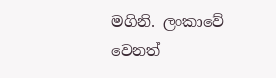මගිනි. ලංකාවේ වෙනත්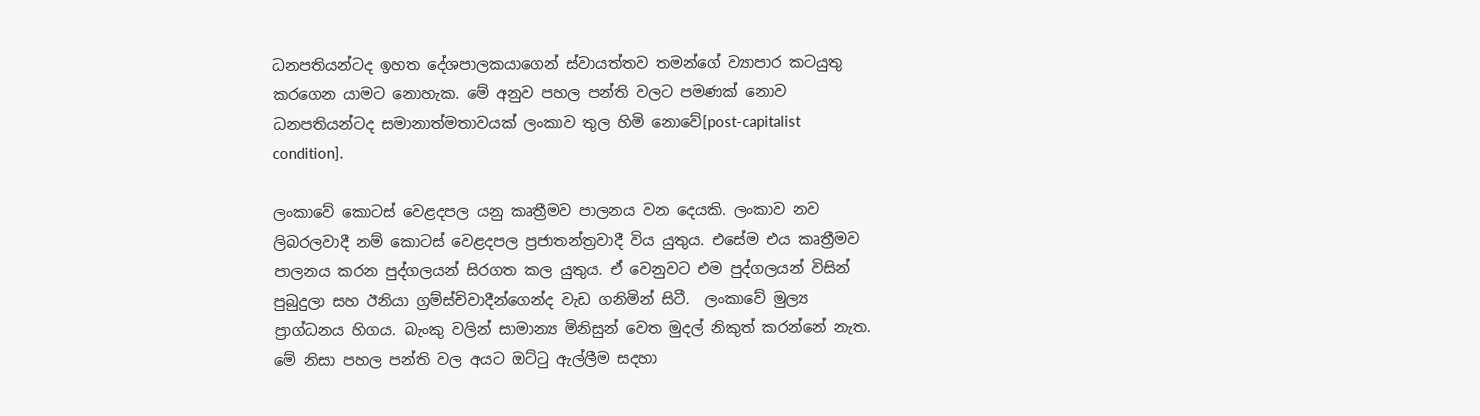ධනපතියන්ටද ඉහත දේශපාලකයාගෙන් ස්වායත්තව තමන්ගේ ව්‍යාපාර කටයුතු කරගෙන යාමට නොහැක. මේ අනුව පහල පන්ති වලට පමණක් නොව ධනපතියන්ටද සමානාත්මතාවයක් ලංකාව තුල හිමි නොවේ[post-capitalist condition].

ලංකාවේ කොටස් වෙළදපල යනු කෘත්‍රීමව පාලනය වන දෙයකි. ලංකාව නව ලිබරලවාදී නම් කොටස් වෙළදපල ප්‍රජාතන්ත්‍රවාදී විය යුතුය. එසේම එය කෘත්‍රීමව පාලනය කරන පුද්ගලයන් සිරගත කල යුතුය. ඒ වෙනුවට එම පුද්ගලයන් විසින් පුබුදුලා සහ ඊනියා ග්‍රම්ස්චිවාදීන්ගෙන්ද වැඩ ගනිමින් සිටී.  ලංකාවේ මුල්‍ය ප්‍රාග්ධනය හිගය. බැංකු වලින් සාමාන්‍ය මිනිසුන් වෙත මුදල් නිකුත් කරන්නේ නැත. මේ නිසා පහල පන්ති වල අයට ඔට්ටු ඇල්ලීම සදහා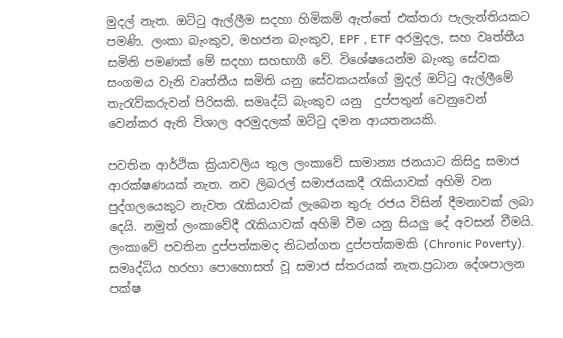මුදල් නැත. ඔට්ටු ඇල්ලීම සදහා හිමිකම් ඇත්තේ එක්තරා පැලැන්තියකට පමණි. ලංකා බැංකුව, මහජන බැංකුව, EPF , ETF අරමුදල, සහ වෘත්තීය සමිති පමණක් මේ සදහා සහභාගී වේ. විශේෂයෙන්ම බැංකු සේවක සංගමය වැනි වෘත්තීය සමිති යනු සේවකයන්ගේ මුදල් ඔට්ටු ඇල්ලීමේ  තැරැව්කරුවන් පිරිසකි. සමෘද්ධි බැංකුව යනු  දුප්පතුන් වෙනුවෙන් වෙන්කර ඇති විශාල අරමුදලක් ඔට්ටු දමන ආයතනයකි.

පවතින ආර්ථික ක්‍රියාවලිය තුල ලංකාවේ සාමාන්‍ය ජනයාට කිසිදු සමාජ ආරක්ෂණයක් නැත. නව ලිබරල් සමාජයකදී රැකියාවක් අහිමි වන පුද්ගලයෙකුට නැවත රැකියාවක් ලැබෙන තුරු රජය විසින් දීමනාවක් ලබා දෙයි. නමුත් ලංකාවේදී රැකියාවක් අහිමි වීම යනු සියලු දේ අවසන් වීමයි. ලංකාවේ පවතින දුප්පත්කමද නිධන්ගත දුප්පත්කමකි (Chronic Poverty). සමෘද්ධිය හරහා පොහොසත් වූ සමාජ ස්තරයක් නැත.ප්‍රධාන දේශපාලන පක්ෂ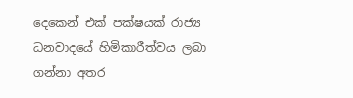දෙකෙන් එක් පක්ෂයක් රාජ්‍ය ධනවාදයේ හිමිකාරීත්වය ලබා ගන්නා අතර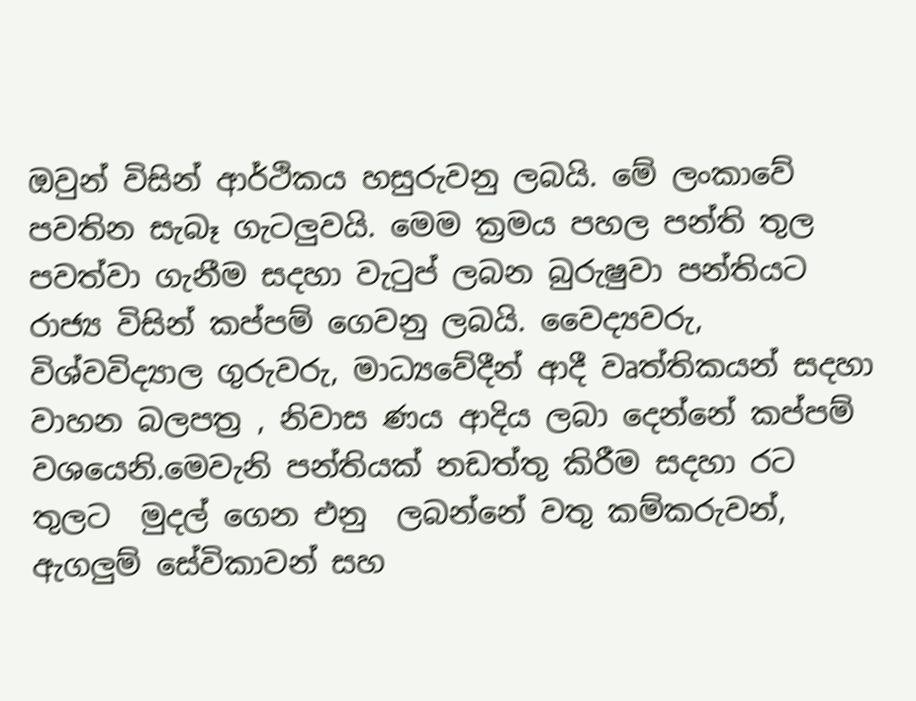ඔවුන් විසින් ආර්ථිකය හසුරුවනු ලබයි. මේ ලංකාවේ පවතින සැබෑ ගැටලුවයි. මෙම ක්‍රමය පහල පන්ති තුල පවත්වා ගැනීම සදහා වැටුප් ලබන බුරුෂුවා පන්තියට රාජ්‍ය විසින් කප්පම් ගෙවනු ලබයි. වෛද්‍යවරු, විශ්වවිද්‍යාල ගුරුවරු, මාධ්‍යවේදීන් ආදී වෘත්තිකයන් සදහා වාහන බලපත්‍ර , නිවාස ණය ආදිය ලබා දෙන්නේ කප්පම් වශයෙනි.මෙවැනි පන්තියක් නඩත්තු කිරීම සදහා රට තුලට  මුදල් ගෙන එනු  ලබන්නේ වතු කම්කරුවන්, ඇගලුම් සේවිකාවන් සහ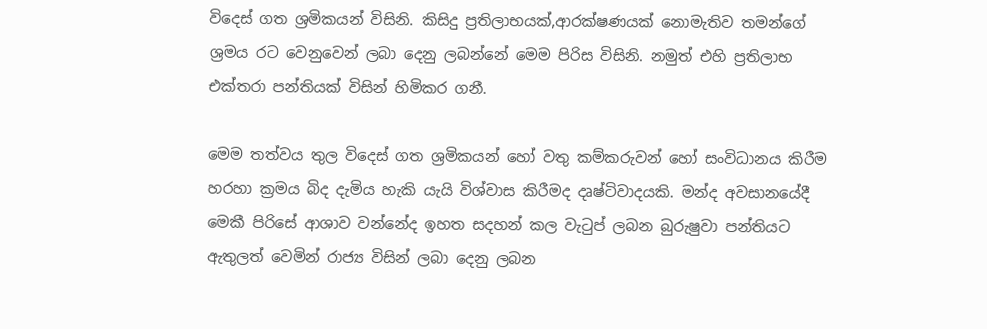විදෙස් ගත ශ්‍රමිකයන් විසිනි. කිසිදු ප්‍රතිලාභයක්,ආරක්ෂණයක් නොමැතිව තමන්ගේ ශ්‍රමය රට වෙනුවෙන් ලබා දෙනු ලබන්නේ මෙම පිරිස විසිනි. නමුත් එහි ප්‍රතිලාභ එක්තරා පන්තියක් විසින් හිමිකර ගනී.

මෙම තත්වය තුල විදෙස් ගත ශ්‍රමිකයන් හෝ වතු කම්කරුවන් හෝ සංවිධානය කිරීම හරහා ක්‍රමය බිද දැමිය හැකි යැයි විශ්වාස කිරීමද දෘෂ්ටිවාදයකි. මන්ද අවසානයේදී මෙකී පිරිසේ ආශාව වන්නේද ඉහත සදහන් කල වැටුප් ලබන බුරුෂුවා පන්තියට ඇතුලත් වෙමින් රාජ්‍ය විසින් ලබා දෙනු ලබන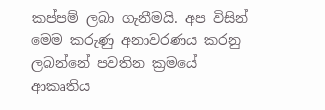කප්පම් ලබා ගැනීමයි. අප විසින් මෙම කරුණු අනාවරණය කරනු ලබන්නේ පවතින ක්‍රමයේ ආකෘතිය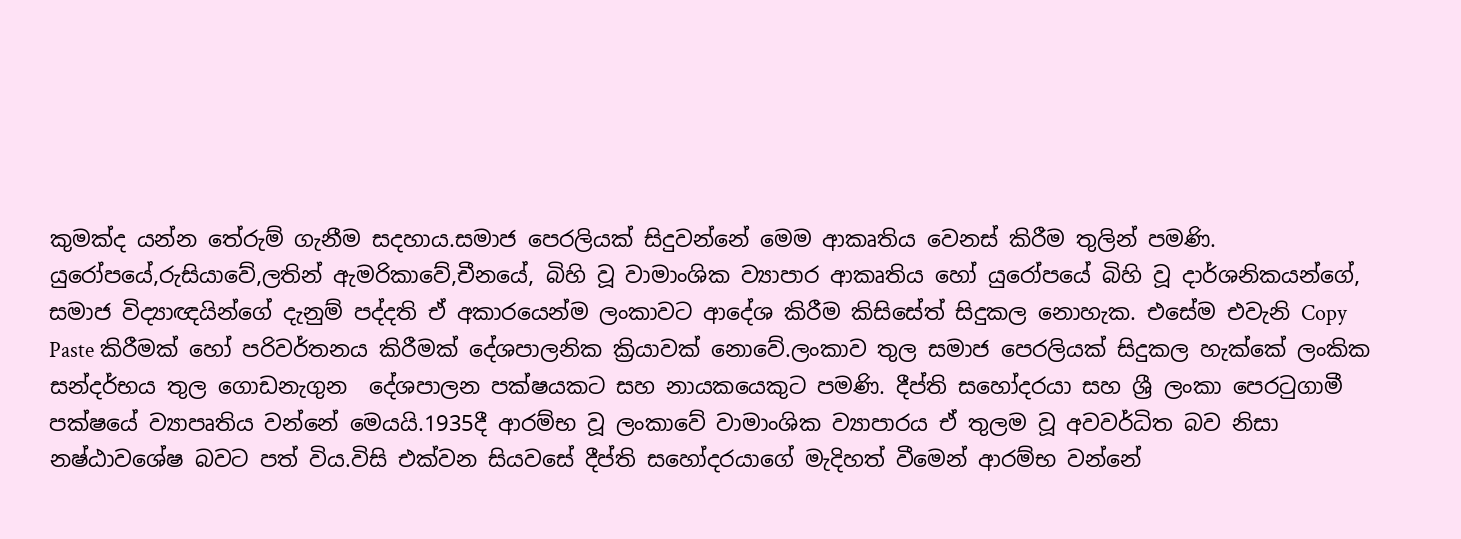කුමක්ද යන්න තේරුම් ගැනීම සදහාය.සමාජ පෙරලියක් සිදුවන්නේ මෙම ආකෘතිය වෙනස් කිරීම තුලින් පමණි. යුරෝපයේ,රුසියාවේ,ලතින් ඇමරිකාවේ,චීනයේ, බිහි වූ වාමාංශික ව්‍යාපාර ආකෘතිය හෝ යුරෝපයේ බිහි වූ දාර්ශනිකයන්ගේ, සමාජ විද්‍යාඥයින්ගේ දැනුම් පද්දති ඒ අකාරයෙන්ම ලංකාවට ආදේශ කිරීම කිසිසේත් සිදුකල නොහැක. එසේම එවැනි Copy Paste කිරීමක් හෝ පරිවර්තනය කිරීමක් දේශපාලනික ක්‍රියාවක් නොවේ.ලංකාව තුල සමාජ පෙරලියක් සිදුකල හැක්කේ ලංකික සන්දර්භය තුල ගොඩනැගුන  දේශපාලන පක්ෂයකට සහ නායකයෙකුට පමණි. දීප්ති සහෝදරයා සහ ශ්‍රී ලංකා පෙරටුගාමී පක්ෂයේ ව්‍යාපෘතිය වන්නේ මෙයයි.1935දී ආරම්භ වූ ලංකාවේ වාමාංශික ව්‍යාපාරය ඒ තුලම වූ අවවර්ධිත බව නිසා නෂ්ඨාවශේෂ බවට පත් විය.විසි එක්වන සියවසේ දීප්ති සහෝදරයාගේ මැදිහත් වීමෙන් ආරම්භ වන්නේ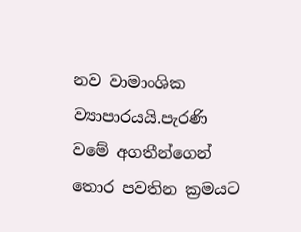නව වාමාංශික ව්‍යාපාරයයි.පැරණි වමේ අගතීන්ගෙන් තොර පවතින ක්‍රමයට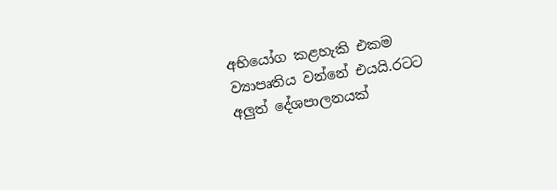අභියෝග කළහැකි එකම ව්‍යාපෘතිය වන්නේ එයයි.රටට අලුත් දේශපාලනයක්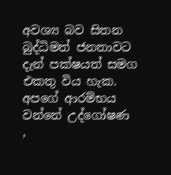අවශ්‍ය බව සිතන බුද්ධිමත් ජනතාවට දැන් පක්ෂයත් සමග එකතු විය හැක. අපගේ ආරම්භය වන්නේ උද්ගෝෂණ ,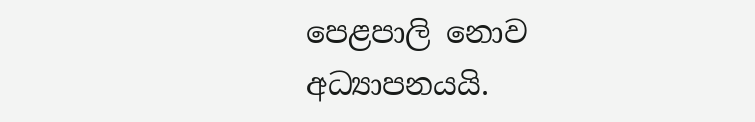පෙළපාලි නොව අධ්‍යාපනයයි.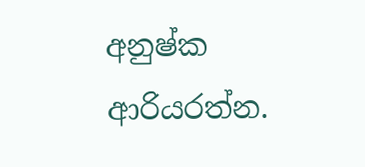අනුෂ්ක ආරියරත්න.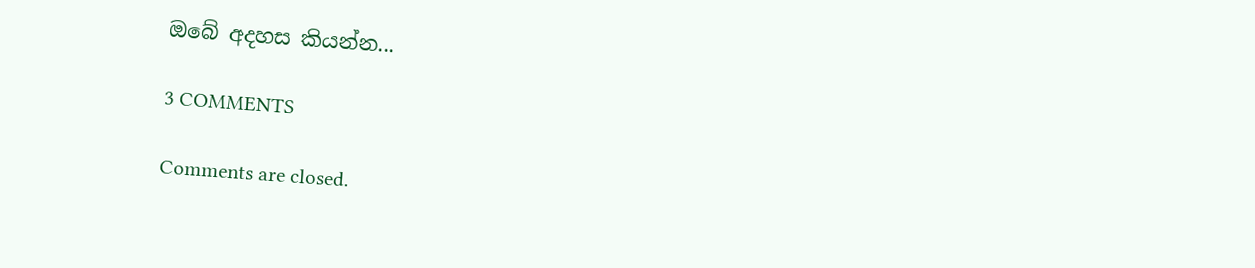ඔබේ අදහස කියන්න...

3 COMMENTS

Comments are closed.